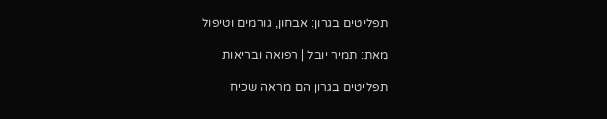תפליטים בגרון: אבחון, גורמים וטיפול

מאת: תמיר יובל | רפואה ובריאות

תפליטים בגרון הם מראה שכיח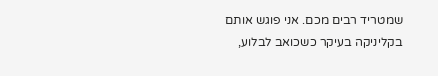שמטריד רבים מכם. אני פוגש אותם בקליניקה בעיקר כשכואב לבלוע,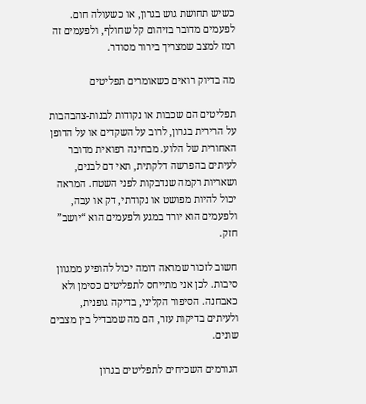כשיש תחושת גוש בגרון, או כשעולה חום. לפעמים מדובר בזיהום קל שחולף, ולפעמים זה רמז למצב שמצריך בירור מסודר.

מה בדיוק רואים כשאומרים תפליטים

תפליטים הם שכבות או נקודות לבנות-צהבהבות על הרירית בגרון, לרוב על השקדים או על הדופן האחורית של הלוע. מבחינה רפואית מדובר לעיתים בהפרשה דלקתית, תאי דם לבנים, ושאריות רקמה שנדבקות לפני השטח. המראה יכול להיות מפושט או נקודתי, דק או עבה, ולפעמים הוא יורד במגע ולפעמים הוא “יושב” חזק.

חשוב לזכור שמראה דומה יכול להופיע ממגוון סיבות. לכן אני מתייחס לתפליטים כסימן ולא כאבחנה. הסיפור הקליני, בדיקה גופנית, ולעיתים בדיקות עזר, הם מה שמבדיל בין מצבים שונים.

הגורמים השכיחים לתפליטים בגרון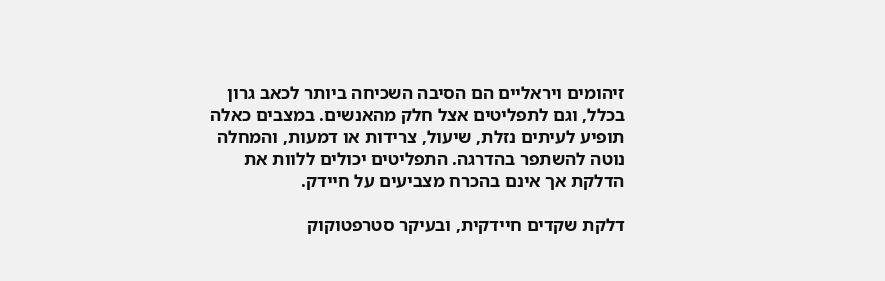זיהומים ויראליים הם הסיבה השכיחה ביותר לכאב גרון בכלל, וגם לתפליטים אצל חלק מהאנשים. במצבים כאלה תופיע לעיתים נזלת, שיעול, צרידות או דמעות, והמחלה נוטה להשתפר בהדרגה. התפליטים יכולים ללוות את הדלקת אך אינם בהכרח מצביעים על חיידק.

דלקת שקדים חיידקית, ובעיקר סטרפטוקוק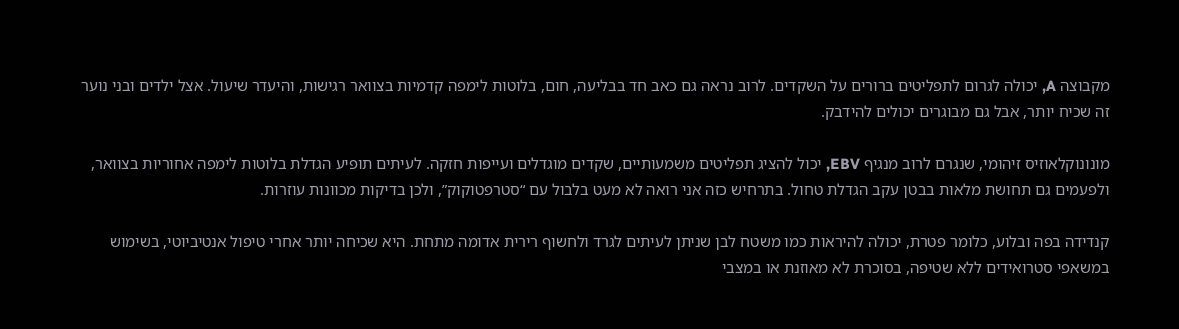מקבוצה A, יכולה לגרום לתפליטים ברורים על השקדים. לרוב נראה גם כאב חד בבליעה, חום, בלוטות לימפה קדמיות בצוואר רגישות, והיעדר שיעול. אצל ילדים ובני נוער זה שכיח יותר, אבל גם מבוגרים יכולים להידבק.

מונונוקלאוזיס זיהומי, שנגרם לרוב מנגיף EBV, יכול להציג תפליטים משמעותיים, שקדים מוגדלים ועייפות חזקה. לעיתים תופיע הגדלת בלוטות לימפה אחוריות בצוואר, ולפעמים גם תחושת מלאות בבטן עקב הגדלת טחול. בתרחיש כזה אני רואה לא מעט בלבול עם “סטרפטוקוק”, ולכן בדיקות מכוונות עוזרות.

קנדידה בפה ובלוע, כלומר פטרת, יכולה להיראות כמו משטח לבן שניתן לעיתים לגרד ולחשוף רירית אדומה מתחת. היא שכיחה יותר אחרי טיפול אנטיביוטי, בשימוש במשאפי סטרואידים ללא שטיפה, בסוכרת לא מאוזנת או במצבי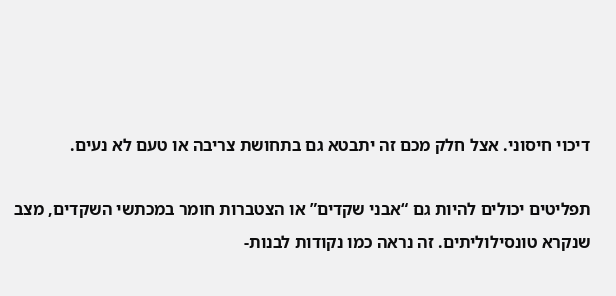דיכוי חיסוני. אצל חלק מכם זה יתבטא גם בתחושת צריבה או טעם לא נעים.

תפליטים יכולים להיות גם “אבני שקדים” או הצטברות חומר במכתשי השקדים, מצב שנקרא טונסילוליתים. זה נראה כמו נקודות לבנות-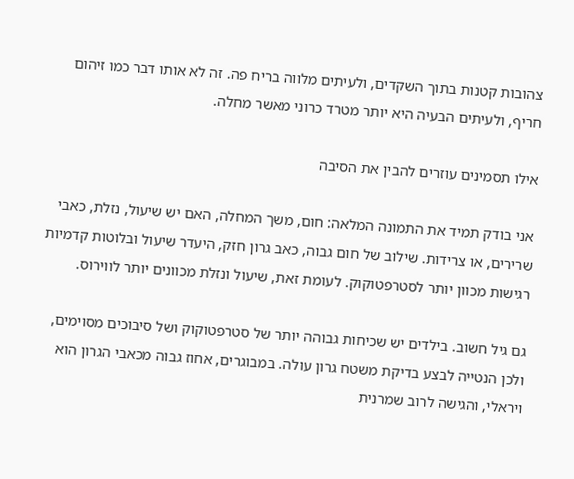צהובות קטנות בתוך השקדים, ולעיתים מלווה בריח פה. זה לא אותו דבר כמו זיהום חריף, ולעיתים הבעיה היא יותר מטרד כרוני מאשר מחלה.

אילו תסמינים עוזרים להבין את הסיבה

אני בודק תמיד את התמונה המלאה: חום, משך המחלה, האם יש שיעול, נזלת, כאבי שרירים, או צרידות. שילוב של חום גבוה, כאב גרון חזק, היעדר שיעול ובלוטות קדמיות רגישות מכוון יותר לסטרפטוקוק. לעומת זאת, שיעול ונזלת מכוונים יותר לווירוס.

גם גיל חשוב. בילדים יש שכיחות גבוהה יותר של סטרפטוקוק ושל סיבוכים מסוימים, ולכן הנטייה לבצע בדיקת משטח גרון עולה. במבוגרים, אחוז גבוה מכאבי הגרון הוא ויראלי, והגישה לרוב שמרנית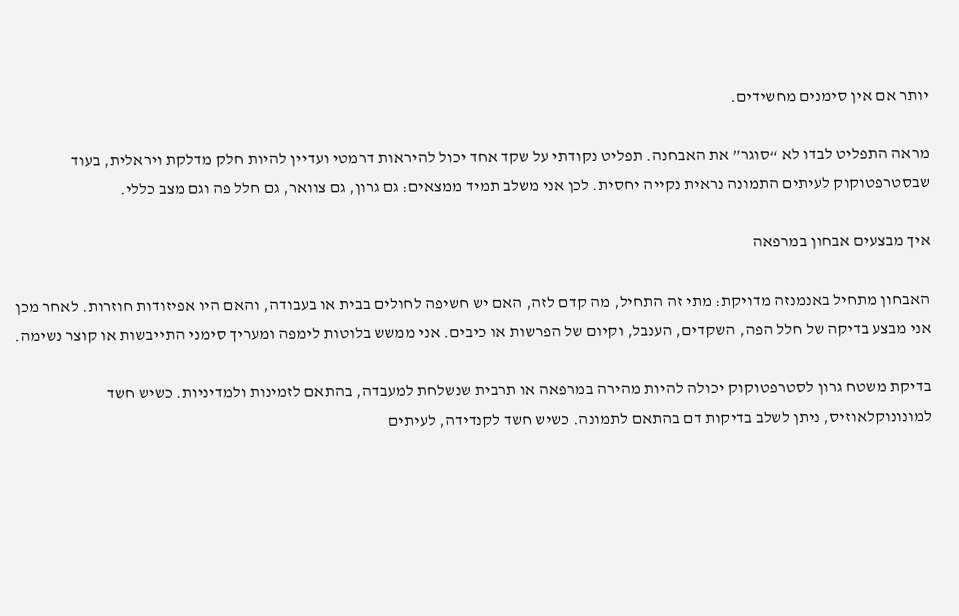יותר אם אין סימנים מחשידים.

מראה התפליט לבדו לא “סוגר” את האבחנה. תפליט נקודתי על שקד אחד יכול להיראות דרמטי ועדיין להיות חלק מדלקת ויראלית, בעוד שבסטרפטוקוק לעיתים התמונה נראית נקייה יחסית. לכן אני משלב תמיד ממצאים: גם גרון, גם צוואר, גם חלל פה וגם מצב כללי.

איך מבצעים אבחון במרפאה

האבחון מתחיל באנמנזה מדויקת: מתי זה התחיל, מה קדם לזה, האם יש חשיפה לחולים בבית או בעבודה, והאם היו אפיזודות חוזרות. לאחר מכן אני מבצע בדיקה של חלל הפה, השקדים, הענבל, וקיום של הפרשות או כיבים. אני ממשש בלוטות לימפה ומעריך סימני התייבשות או קוצר נשימה.

בדיקת משטח גרון לסטרפטוקוק יכולה להיות מהירה במרפאה או תרבית שנשלחת למעבדה, בהתאם לזמינות ולמדיניות. כשיש חשד למונונוקלאוזיס, ניתן לשלב בדיקות דם בהתאם לתמונה. כשיש חשד לקנדידה, לעיתים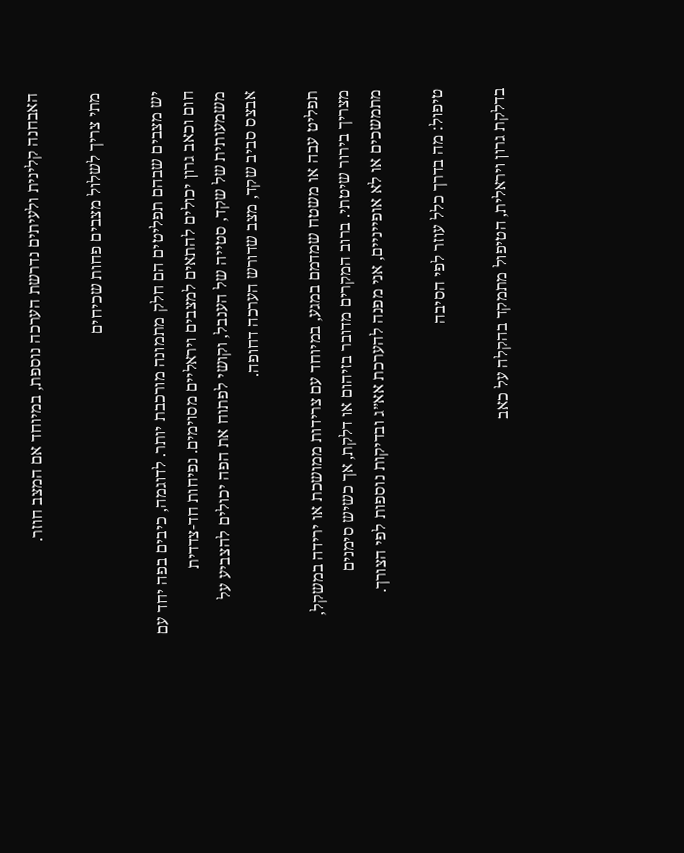האבחנה קלינית ולעיתים נדרשת הערכה נוספת, במיוחד אם המצב חוזר.

מתי צריך לשלול מצבים פחות שכיחים

יש מצבים שבהם תפליטים הם חלק מתמונה מורכבת יותר. לדוגמה, כיבים בפה יחד עם חום וכאב גרון יכולים להתאים למצבים ויראליים מסוימים. נפיחות חד-צדדית משמעותית של שקד, סטייה של הענבל, וקושי לפתוח את הפה יכולים להצביע על אבצס סביב שקד, מצב שדורש הערכה דחופה.

תפליט עבה או משטח שמדמם במגע, במיוחד עם צרידות ממושכת או ירידה במשקל, מצריך בירור שיטתי. ברוב המקרים מדובר בזיהום או דלקת, אך כשיש סימנים מתמשכים או לא אופייניים, אני מפנה להערכת אא״ג ובדיקות נוספות לפי הצורך.

טיפול: מה בדרך כלל עוזר לפי הסיבה

בדלקת גרון ויראלית, הטיפול מתמקד בהקלה על כאב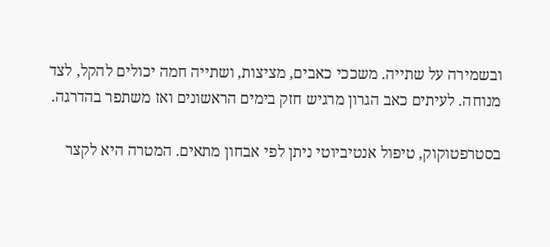ובשמירה על שתייה. משככי כאבים, מציצות, ושתייה חמה יכולים להקל, לצד מנוחה. לעיתים כאב הגרון מרגיש חזק בימים הראשונים ואז משתפר בהדרגה.

בסטרפטוקוק, טיפול אנטיביוטי ניתן לפי אבחון מתאים. המטרה היא לקצר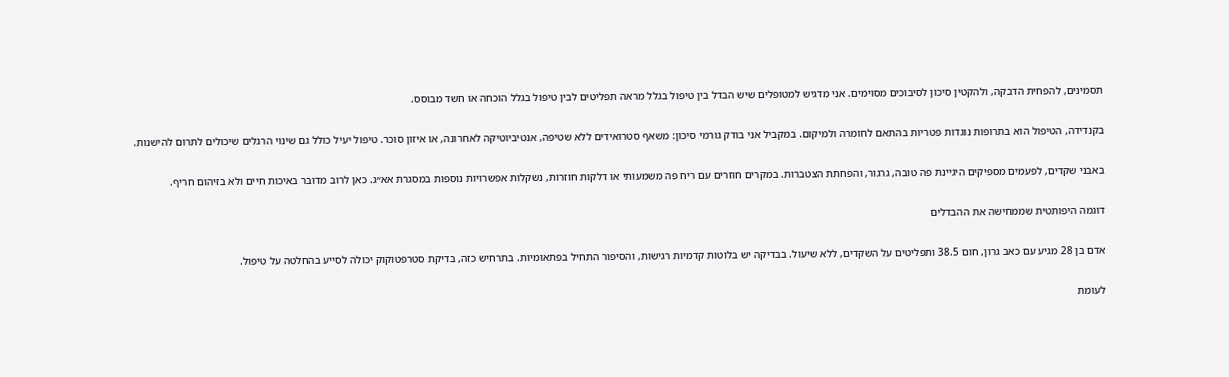תסמינים, להפחית הדבקה, ולהקטין סיכון לסיבוכים מסוימים. אני מדגיש למטופלים שיש הבדל בין טיפול בגלל מראה תפליטים לבין טיפול בגלל הוכחה או חשד מבוסס.

בקנדידה, הטיפול הוא בתרופות נוגדות פטריות בהתאם לחומרה ולמיקום. במקביל אני בודק גורמי סיכון: משאף סטרואידים ללא שטיפה, אנטיביוטיקה לאחרונה, או איזון סוכר. טיפול יעיל כולל גם שינוי הרגלים שיכולים לתרום להישנות.

באבני שקדים, לפעמים מספיקים היגיינת פה טובה, גרגור, והפחתת הצטברות. במקרים חוזרים עם ריח פה משמעותי או דלקות חוזרות, נשקלות אפשרויות נוספות במסגרת אא״ג. כאן לרוב מדובר באיכות חיים ולא בזיהום חריף.

דוגמה היפותטית שממחישה את ההבדלים

אדם בן 28 מגיע עם כאב גרון, חום 38.5 ותפליטים על השקדים, ללא שיעול. בבדיקה יש בלוטות קדמיות רגישות, והסיפור התחיל בפתאומיות. בתרחיש כזה, בדיקת סטרפטוקוק יכולה לסייע בהחלטה על טיפול.

לעומת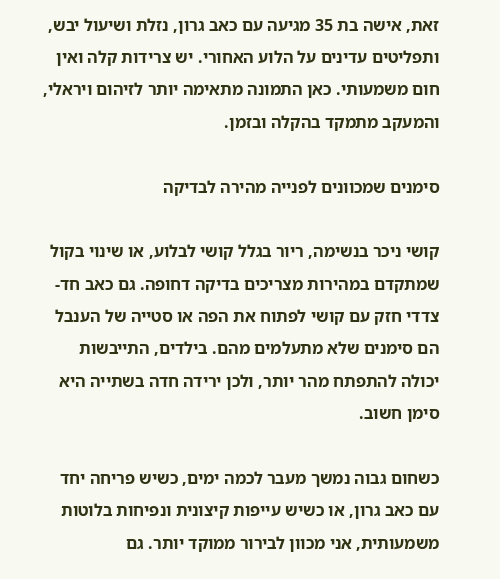זאת, אישה בת 35 מגיעה עם כאב גרון, נזלת ושיעול יבש, ותפליטים עדינים על הלוע האחורי. יש צרידות קלה ואין חום משמעותי. כאן התמונה מתאימה יותר לזיהום ויראלי, והמעקב מתמקד בהקלה ובזמן.

סימנים שמכוונים לפנייה מהירה לבדיקה

קושי ניכר בנשימה, ריור בגלל קושי לבלוע, או שינוי בקול שמתקדם במהירות מצריכים בדיקה דחופה. גם כאב חד-צדדי חזק עם קושי לפתוח את הפה או סטייה של הענבל הם סימנים שלא מתעלמים מהם. בילדים, התייבשות יכולה להתפתח מהר יותר, ולכן ירידה חדה בשתייה היא סימן חשוב.

כשחום גבוה נמשך מעבר לכמה ימים, כשיש פריחה יחד עם כאב גרון, או כשיש עייפות קיצונית ונפיחות בלוטות משמעותית, אני מכוון לבירור ממוקד יותר. גם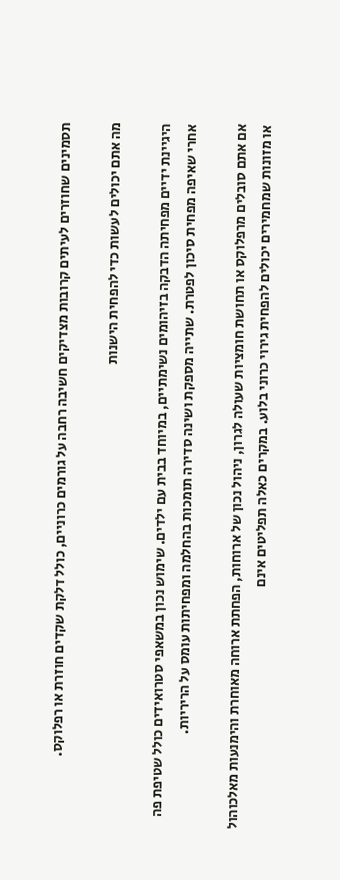תסמינים שחוזרים לעיתים קרובות מצדיקים חשיבה רחבה על גורמים כרוניים, כולל דלקת שקדים חוזרת או רפלוקס.

מה אתם יכולים לעשות כדי להפחית הישנות

היגיינת ידיים מפחיתה הדבקה בזיהומים נשימתיים, במיוחד בבית עם ילדים. שימוש נכון במשאפי סטרואידים כולל שטיפת פה אחרי שאיפה מפחית סיכון לפטרת. שתייה מספקת ושינה סדירה תומכות בהחלמה ומפחיתות עומס על הריריות.

אם אתם סובלים מרפלוקס או תחושת חומציות שעולה לגרון, ניהול נכון של ארוחות, הפחתת ארוחה מאוחרת והימנעות מאלכוהול או מזונות שמחמירים יכולים להפחית גירוי כרוני בלוע. במקרים כאלה תפליטים אינם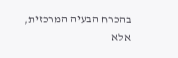בהכרח הבעיה המרכזית, אלא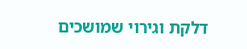דלקת וגירוי שמושכים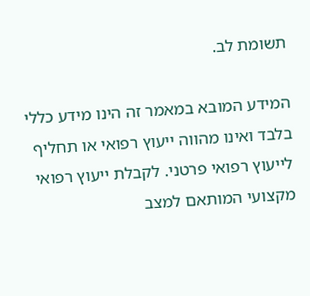תשומת לב.

המידע המובא במאמר זה הינו מידע כללי בלבד ואינו מהווה ייעוץ רפואי או תחליף לייעוץ רפואי פרטני. לקבלת ייעוץ רפואי מקצועי המותאם למצב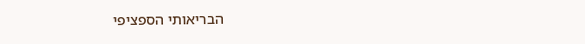הבריאותי הספציפי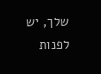שלך, יש לפנות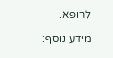לרופא.

מידע נוסף: